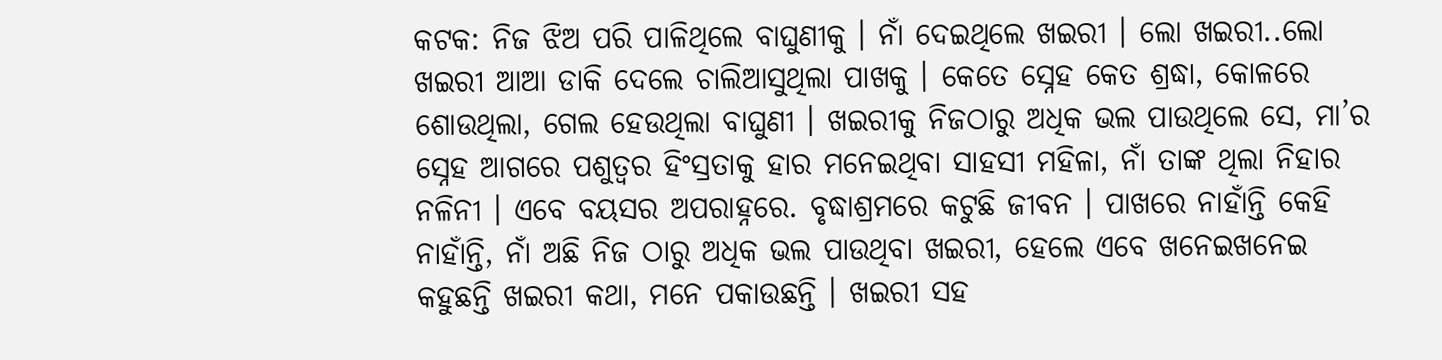କଟକ: ନିଜ ଝିଅ ପରି ପାଳିଥିଲେ ବାଘୁଣୀକୁ । ନାଁ ଦେଇଥିଲେ ଖଇରୀ । ଲୋ ଖଇରୀ..ଲୋ ଖଇରୀ ଆଆ ଡାକି ଦେଲେ ଚାଲିଆସୁଥିଲା ପାଖକୁ । କେତେ ସ୍ନେହ କେତ ଶ୍ରଦ୍ଧା, କୋଳରେ ଶୋଉଥିଲା, ଗେଲ ହେଉଥିଲା ବାଘୁଣୀ । ଖଇରୀକୁ ନିଜଠାରୁ ଅଧିକ ଭଲ ପାଉଥିଲେ ସେ, ମା’ର ସ୍ନେହ ଆଗରେ ପଶୁତ୍ବର ହିଂସ୍ରତାକୁ ହାର ମନେଇଥିବା ସାହସୀ ମହିଳା, ନାଁ ତାଙ୍କ ଥିଲା ନିହାର ନଳିନୀ । ଏବେ ବୟସର ଅପରାହ୍ନରେ. ବୃଦ୍ଧାଶ୍ରମରେ କଟୁଛି ଜୀବନ । ପାଖରେ ନାହାଁନ୍ତି କେହି ନାହାଁନ୍ତି, ନାଁ ଅଛି ନିଜ ଠାରୁ ଅଧିକ ଭଲ ପାଉଥିବା ଖଇରୀ, ହେଲେ ଏବେ ଖନେଇଖନେଇ କହୁଛନ୍ତି ଖଇରୀ କଥା, ମନେ ପକାଉଛନ୍ତି । ଖଇରୀ ସହ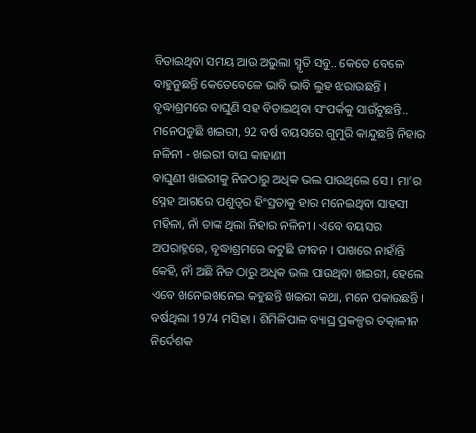ବିତାଇଥିବା ସମୟ ଆଉ ଅଭୁଲା ସ୍ମୃତି ସବୁ.. କେତେ ବେଳେ ବାହୁନୁଛନ୍ତି କେତେବେଳେ ଭାବି ଭାବି ଲୁହ ଝରାଉଛନ୍ତି । ବୃଦ୍ଧାଶ୍ରମରେ ବାଘୁଣି ସହ ବିତାଇଥିବା ସଂପର୍କକୁ ସାଉଁଟୁଛନ୍ତି..
ମନେପଡୁଛି ଖଇରୀ, 92 ବର୍ଷ ବୟସରେ ଗୁମୁରି କାନ୍ଦୁଛନ୍ତି ନିହାର ନଳିନୀ - ଖଇରୀ ବାଘ କାହାଣୀ
ବାଘୁଣୀ ଖଇରୀକୁ ନିଜଠାରୁ ଅଧିକ ଭଲ ପାଉଥିଲେ ସେ । ମା’ର ସ୍ନେହ ଆଗରେ ପଶୁତ୍ବର ହିଂସ୍ରତାକୁ ହାର ମନେଇଥିବା ସାହସୀ ମହିଳା, ନାଁ ତାଙ୍କ ଥିଲା ନିହାର ନଳିନୀ । ଏବେ ବୟସର ଅପରାହ୍ନରେ, ବୃଦ୍ଧାଶ୍ରମରେ କଟୁଛି ଜୀବନ । ପାଖରେ ନାହାଁନ୍ତି କେହି, ନାଁ ଅଛି ନିଜ ଠାରୁ ଅଧିକ ଭଲ ପାଉଥିବା ଖଇରୀ, ହେଲେ ଏବେ ଖନେଇଖନେଇ କହୁଛନ୍ତି ଖଇରୀ କଥା, ମନେ ପକାଉଛନ୍ତି ।
ବର୍ଷଥିଲା 1974 ମସିହା । ଶିମିଳିପାଳ ବ୍ୟାଘ୍ର ପ୍ରକଳ୍ପର ତତ୍କାଳୀନ ନିର୍ଦେଶକ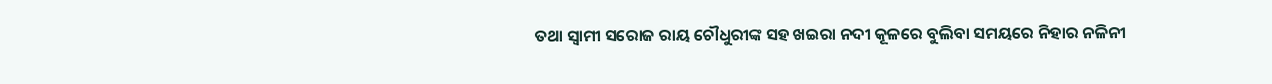ତଥା ସ୍ବାମୀ ସରୋଜ ରାୟ ଚୌଧୁରୀଙ୍କ ସହ ଖଇରା ନଦୀ କୂଳରେ ବୁଲିବା ସମୟରେ ନିହାର ନଳିନୀ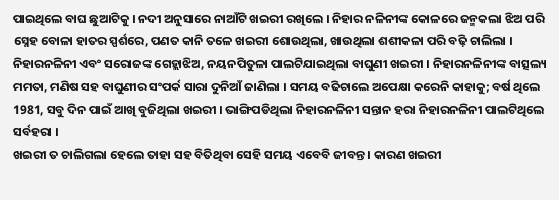ପାଇଥିଲେ ବାଘ ଛୁଆଟିକୁ । ନଦୀ ଅନୁସାରେ ନାଆଁଟି ଖଇରୀ ରଖିଲେ । ନିହାର ନଳିନୀଙ୍କ କୋଳରେ ଜନ୍ମକଲା ଝିଅ ପରି ସ୍ନେହ ବୋଳା ହାତର ସ୍ପର୍ଶରେ, ପଣତ କାନି ତଳେ ଖଇରୀ ଶୋଉଥିଲା, ଖାଉଥିଲା ଶଶୀକଳା ପରି ବଢ଼ି ଚାଲିଲା । ନିହାରନଳିନୀ ଏବଂ ସରୋଜଙ୍କ ଗେହ୍ଲାଝିଅ, ନୟନପିତୁଳା ପାଲଟିଯାଇଥିଲା ବାଘୁଣୀ ଖଇରୀ । ନିହାରନଳିନୀଙ୍କ ବାତ୍ସଲ୍ୟ ମମତା, ମଣିଷ ସହ ବାଘୁଣୀର ସଂପର୍କ ସାରା ଦୁନିଆଁ ଜାଣିଲା । ସମୟ ବଢିଚାଲେ ଅପେକ୍ଷା କରେନି କାହାକୁ; ବର୍ଷ ଥିଲେ 1981, ସବୁ ଦିନ ପାଇଁ ଆଖି ବୁଜିଥିଲା ଖଇରୀ । ଭାଙ୍ଗିପଡିଥିଲା ନିହାରନଳିନୀ ସନ୍ତାନ ହରା ନିହାରନଳିନୀ ପାଲଟିଥିଲେ ସର୍ବହରା ।
ଖଇରୀ ତ ଚାଲିଗଲା ହେଲେ ତାହା ସହ ବିତିଥିବା ସେହି ସମୟ ଏବେବି ଜୀବନ୍ତ । କାରଣ ଖଇରୀ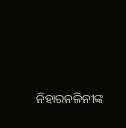ନିହାରନଳିନୀଙ୍କ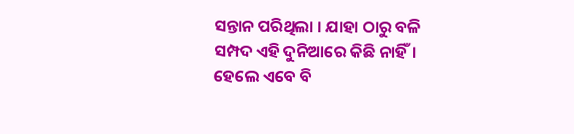ସନ୍ତାନ ପରିଥିଲା । ଯାହା ଠାରୁ ବଳି ସମ୍ପଦ ଏହି ଦୁନିଆରେ କିଛି ନାହିଁ। ହେଲେ ଏବେ ବି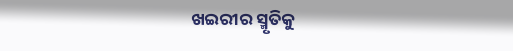ଖଇରୀର ସ୍ମୃତିକୁ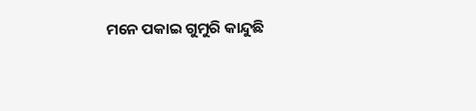ମନେ ପକାଇ ଗୁମୁରି କାନ୍ଦୁଛି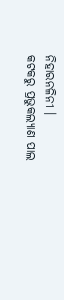ନିହାରନଳିନୀ ।
କଟକରୁ ପ୍ରଭୁକଲ୍ୟାଣ ପାଲ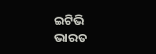ଇଟିଭି ଭାରତ